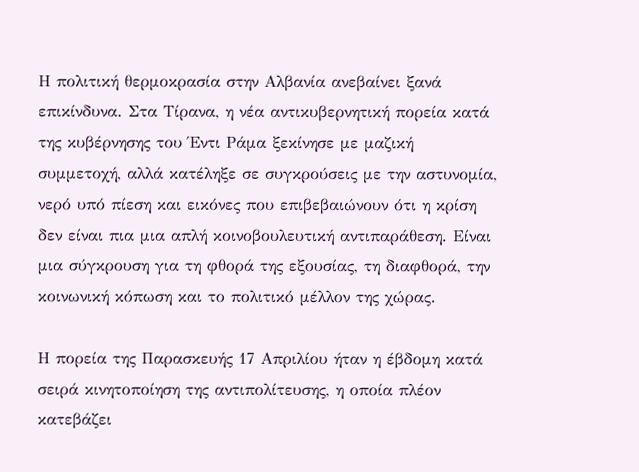Η πολιτική θερμοκρασία στην Αλβανία ανεβαίνει ξανά επικίνδυνα. Στα Τίρανα, η νέα αντικυβερνητική πορεία κατά της κυβέρνησης του Έντι Ράμα ξεκίνησε με μαζική συμμετοχή, αλλά κατέληξε σε συγκρούσεις με την αστυνομία, νερό υπό πίεση και εικόνες που επιβεβαιώνουν ότι η κρίση δεν είναι πια μια απλή κοινοβουλευτική αντιπαράθεση. Είναι μια σύγκρουση για τη φθορά της εξουσίας, τη διαφθορά, την κοινωνική κόπωση και το πολιτικό μέλλον της χώρας.

Η πορεία της Παρασκευής 17 Απριλίου ήταν η έβδομη κατά σειρά κινητοποίηση της αντιπολίτευσης, η οποία πλέον κατεβάζει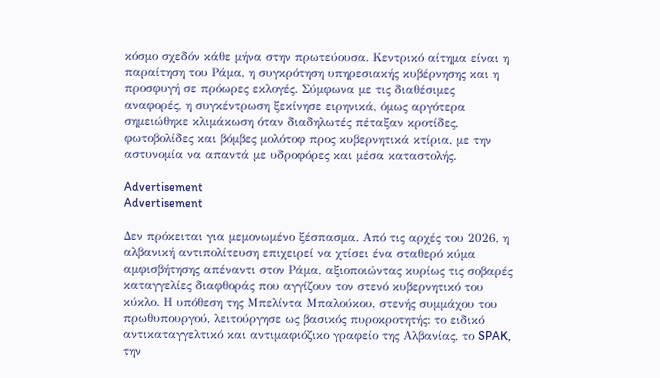κόσμο σχεδόν κάθε μήνα στην πρωτεύουσα. Κεντρικό αίτημα είναι η παραίτηση του Ράμα, η συγκρότηση υπηρεσιακής κυβέρνησης και η προσφυγή σε πρόωρες εκλογές. Σύμφωνα με τις διαθέσιμες αναφορές, η συγκέντρωση ξεκίνησε ειρηνικά, όμως αργότερα σημειώθηκε κλιμάκωση όταν διαδηλωτές πέταξαν κροτίδες, φωτοβολίδες και βόμβες μολότοφ προς κυβερνητικά κτίρια, με την αστυνομία να απαντά με υδροφόρες και μέσα καταστολής.

Advertisement
Advertisement

Δεν πρόκειται για μεμονωμένο ξέσπασμα. Από τις αρχές του 2026, η αλβανική αντιπολίτευση επιχειρεί να χτίσει ένα σταθερό κύμα αμφισβήτησης απέναντι στον Ράμα, αξιοποιώντας κυρίως τις σοβαρές καταγγελίες διαφθοράς που αγγίζουν τον στενό κυβερνητικό του κύκλο. Η υπόθεση της Μπελίντα Μπαλούκου, στενής συμμάχου του πρωθυπουργού, λειτούργησε ως βασικός πυροκροτητής: το ειδικό αντικαταγγελτικό και αντιμαφιόζικο γραφείο της Αλβανίας, το SPAK, την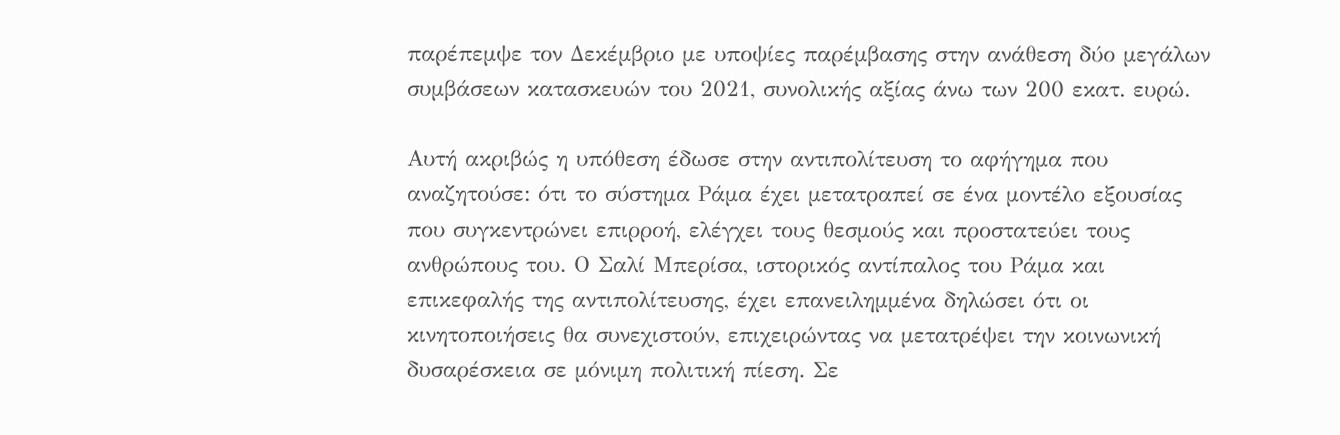παρέπεμψε τον Δεκέμβριο με υποψίες παρέμβασης στην ανάθεση δύο μεγάλων συμβάσεων κατασκευών του 2021, συνολικής αξίας άνω των 200 εκατ. ευρώ.

Αυτή ακριβώς η υπόθεση έδωσε στην αντιπολίτευση το αφήγημα που αναζητούσε: ότι το σύστημα Ράμα έχει μετατραπεί σε ένα μοντέλο εξουσίας που συγκεντρώνει επιρροή, ελέγχει τους θεσμούς και προστατεύει τους ανθρώπους του. Ο Σαλί Μπερίσα, ιστορικός αντίπαλος του Ράμα και επικεφαλής της αντιπολίτευσης, έχει επανειλημμένα δηλώσει ότι οι κινητοποιήσεις θα συνεχιστούν, επιχειρώντας να μετατρέψει την κοινωνική δυσαρέσκεια σε μόνιμη πολιτική πίεση. Σε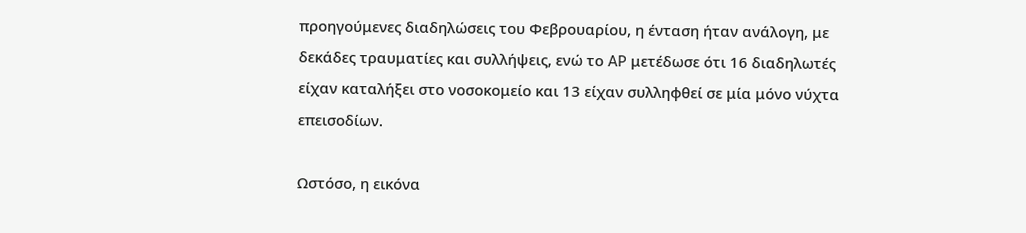προηγούμενες διαδηλώσεις του Φεβρουαρίου, η ένταση ήταν ανάλογη, με δεκάδες τραυματίες και συλλήψεις, ενώ το AP μετέδωσε ότι 16 διαδηλωτές είχαν καταλήξει στο νοσοκομείο και 13 είχαν συλληφθεί σε μία μόνο νύχτα επεισοδίων.

Ωστόσο, η εικόνα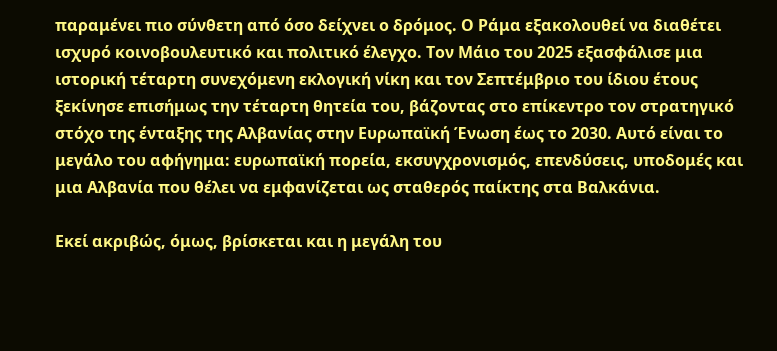παραμένει πιο σύνθετη από όσο δείχνει ο δρόμος. Ο Ράμα εξακολουθεί να διαθέτει ισχυρό κοινοβουλευτικό και πολιτικό έλεγχο. Τον Μάιο του 2025 εξασφάλισε μια ιστορική τέταρτη συνεχόμενη εκλογική νίκη και τον Σεπτέμβριο του ίδιου έτους ξεκίνησε επισήμως την τέταρτη θητεία του, βάζοντας στο επίκεντρο τον στρατηγικό στόχο της ένταξης της Αλβανίας στην Ευρωπαϊκή Ένωση έως το 2030. Αυτό είναι το μεγάλο του αφήγημα: ευρωπαϊκή πορεία, εκσυγχρονισμός, επενδύσεις, υποδομές και μια Αλβανία που θέλει να εμφανίζεται ως σταθερός παίκτης στα Βαλκάνια.

Εκεί ακριβώς, όμως, βρίσκεται και η μεγάλη του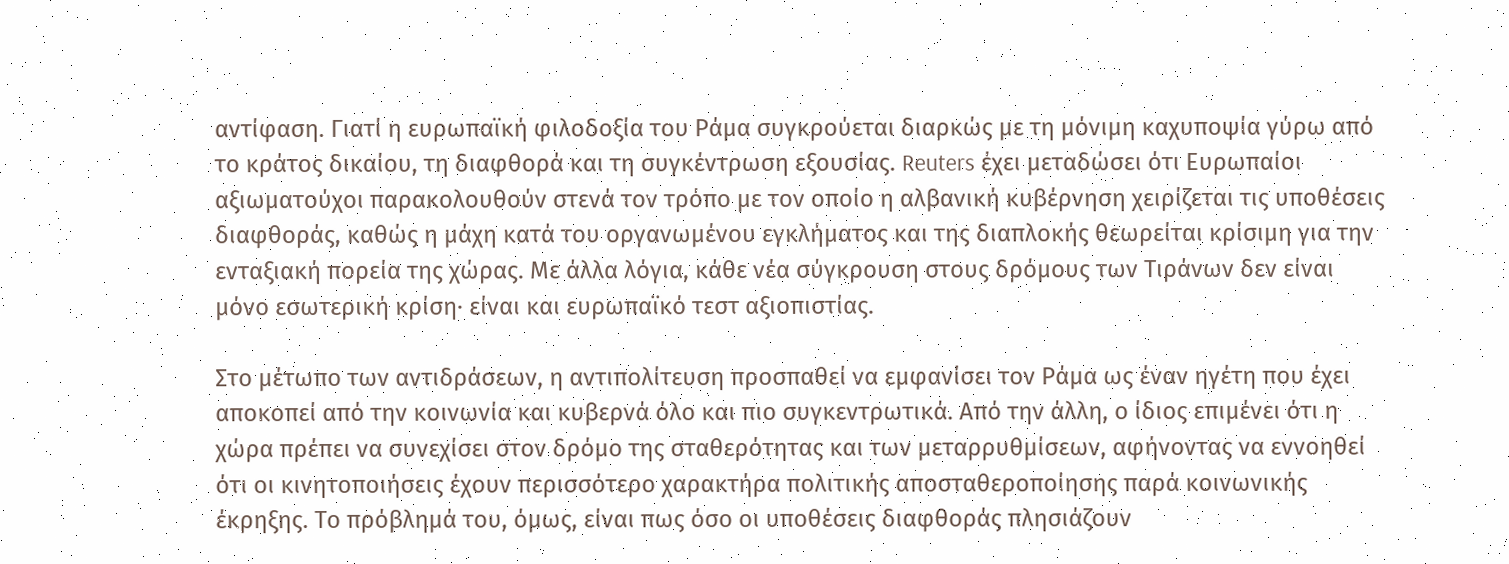αντίφαση. Γιατί η ευρωπαϊκή φιλοδοξία του Ράμα συγκρούεται διαρκώς με τη μόνιμη καχυποψία γύρω από το κράτος δικαίου, τη διαφθορά και τη συγκέντρωση εξουσίας. Reuters έχει μεταδώσει ότι Ευρωπαίοι αξιωματούχοι παρακολουθούν στενά τον τρόπο με τον οποίο η αλβανική κυβέρνηση χειρίζεται τις υποθέσεις διαφθοράς, καθώς η μάχη κατά του οργανωμένου εγκλήματος και της διαπλοκής θεωρείται κρίσιμη για την ενταξιακή πορεία της χώρας. Με άλλα λόγια, κάθε νέα σύγκρουση στους δρόμους των Τιράνων δεν είναι μόνο εσωτερική κρίση· είναι και ευρωπαϊκό τεστ αξιοπιστίας.

Στο μέτωπο των αντιδράσεων, η αντιπολίτευση προσπαθεί να εμφανίσει τον Ράμα ως έναν ηγέτη που έχει αποκοπεί από την κοινωνία και κυβερνά όλο και πιο συγκεντρωτικά. Από την άλλη, ο ίδιος επιμένει ότι η χώρα πρέπει να συνεχίσει στον δρόμο της σταθερότητας και των μεταρρυθμίσεων, αφήνοντας να εννοηθεί ότι οι κινητοποιήσεις έχουν περισσότερο χαρακτήρα πολιτικής αποσταθεροποίησης παρά κοινωνικής έκρηξης. Το πρόβλημά του, όμως, είναι πως όσο οι υποθέσεις διαφθοράς πλησιάζουν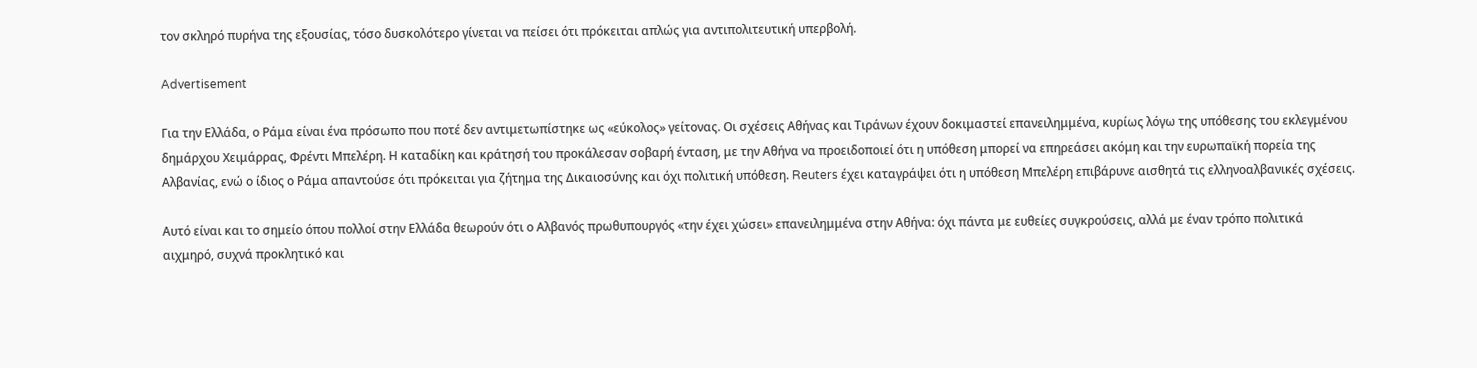τον σκληρό πυρήνα της εξουσίας, τόσο δυσκολότερο γίνεται να πείσει ότι πρόκειται απλώς για αντιπολιτευτική υπερβολή.

Advertisement

Για την Ελλάδα, ο Ράμα είναι ένα πρόσωπο που ποτέ δεν αντιμετωπίστηκε ως «εύκολος» γείτονας. Οι σχέσεις Αθήνας και Τιράνων έχουν δοκιμαστεί επανειλημμένα, κυρίως λόγω της υπόθεσης του εκλεγμένου δημάρχου Χειμάρρας, Φρέντι Μπελέρη. Η καταδίκη και κράτησή του προκάλεσαν σοβαρή ένταση, με την Αθήνα να προειδοποιεί ότι η υπόθεση μπορεί να επηρεάσει ακόμη και την ευρωπαϊκή πορεία της Αλβανίας, ενώ ο ίδιος ο Ράμα απαντούσε ότι πρόκειται για ζήτημα της Δικαιοσύνης και όχι πολιτική υπόθεση. Reuters έχει καταγράψει ότι η υπόθεση Μπελέρη επιβάρυνε αισθητά τις ελληνοαλβανικές σχέσεις.

Αυτό είναι και το σημείο όπου πολλοί στην Ελλάδα θεωρούν ότι ο Αλβανός πρωθυπουργός «την έχει χώσει» επανειλημμένα στην Αθήνα: όχι πάντα με ευθείες συγκρούσεις, αλλά με έναν τρόπο πολιτικά αιχμηρό, συχνά προκλητικό και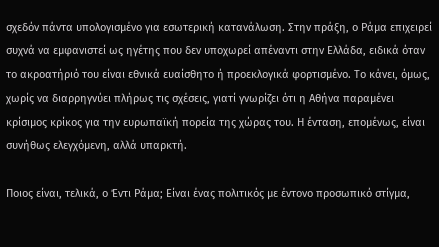σχεδόν πάντα υπολογισμένο για εσωτερική κατανάλωση. Στην πράξη, ο Ράμα επιχειρεί συχνά να εμφανιστεί ως ηγέτης που δεν υποχωρεί απέναντι στην Ελλάδα, ειδικά όταν το ακροατήριό του είναι εθνικά ευαίσθητο ή προεκλογικά φορτισμένο. Το κάνει, όμως, χωρίς να διαρρηγνύει πλήρως τις σχέσεις, γιατί γνωρίζει ότι η Αθήνα παραμένει κρίσιμος κρίκος για την ευρωπαϊκή πορεία της χώρας του. Η ένταση, επομένως, είναι συνήθως ελεγχόμενη, αλλά υπαρκτή.

Ποιος είναι, τελικά, ο Έντι Ράμα; Είναι ένας πολιτικός με έντονο προσωπικό στίγμα,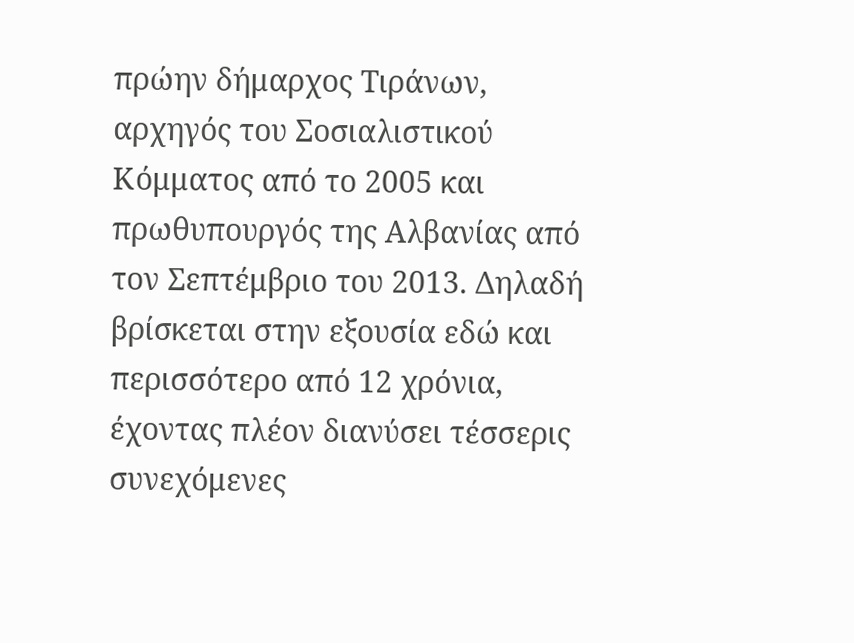πρώην δήμαρχος Τιράνων, αρχηγός του Σοσιαλιστικού Κόμματος από το 2005 και πρωθυπουργός της Αλβανίας από τον Σεπτέμβριο του 2013. Δηλαδή βρίσκεται στην εξουσία εδώ και περισσότερο από 12 χρόνια, έχοντας πλέον διανύσει τέσσερις συνεχόμενες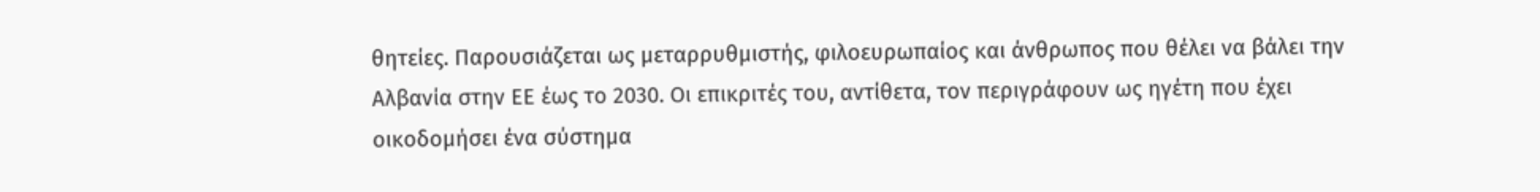θητείες. Παρουσιάζεται ως μεταρρυθμιστής, φιλοευρωπαίος και άνθρωπος που θέλει να βάλει την Αλβανία στην ΕΕ έως το 2030. Οι επικριτές του, αντίθετα, τον περιγράφουν ως ηγέτη που έχει οικοδομήσει ένα σύστημα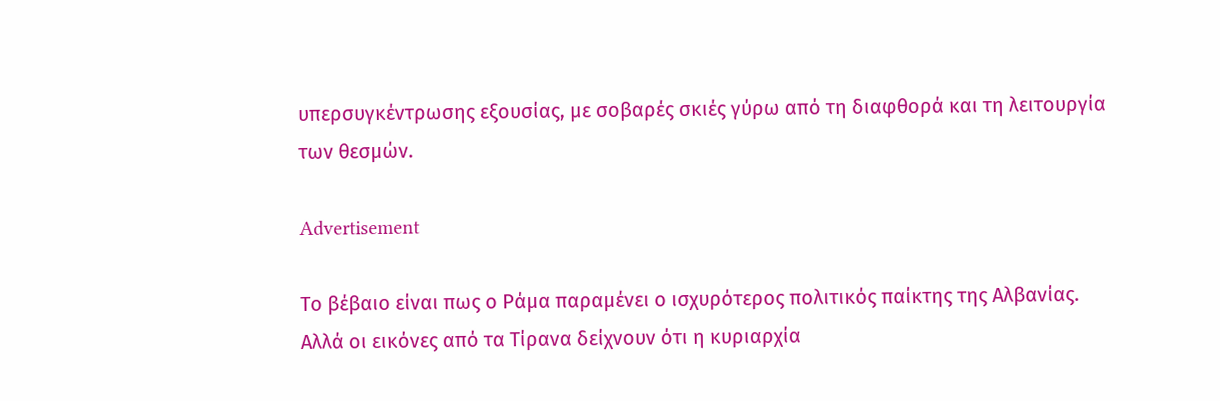υπερσυγκέντρωσης εξουσίας, με σοβαρές σκιές γύρω από τη διαφθορά και τη λειτουργία των θεσμών.

Advertisement

Το βέβαιο είναι πως ο Ράμα παραμένει ο ισχυρότερος πολιτικός παίκτης της Αλβανίας. Αλλά οι εικόνες από τα Τίρανα δείχνουν ότι η κυριαρχία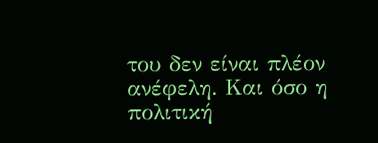του δεν είναι πλέον ανέφελη. Και όσο η πολιτική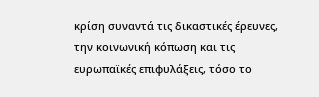κρίση συναντά τις δικαστικές έρευνες, την κοινωνική κόπωση και τις ευρωπαϊκές επιφυλάξεις, τόσο το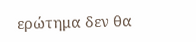ερώτημα δεν θα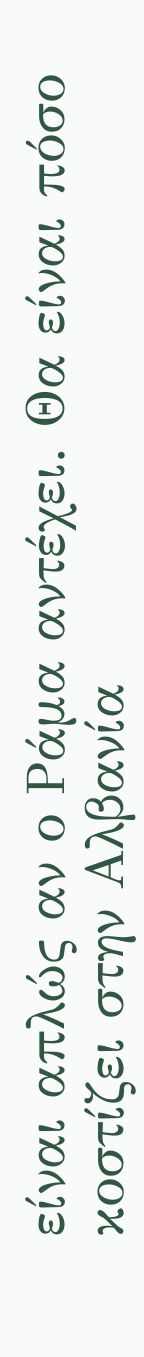είναι απλώς αν ο Ράμα αντέχει. Θα είναι πόσο κοστίζει στην Αλβανία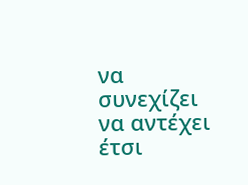να συνεχίζει να αντέχει έτσι